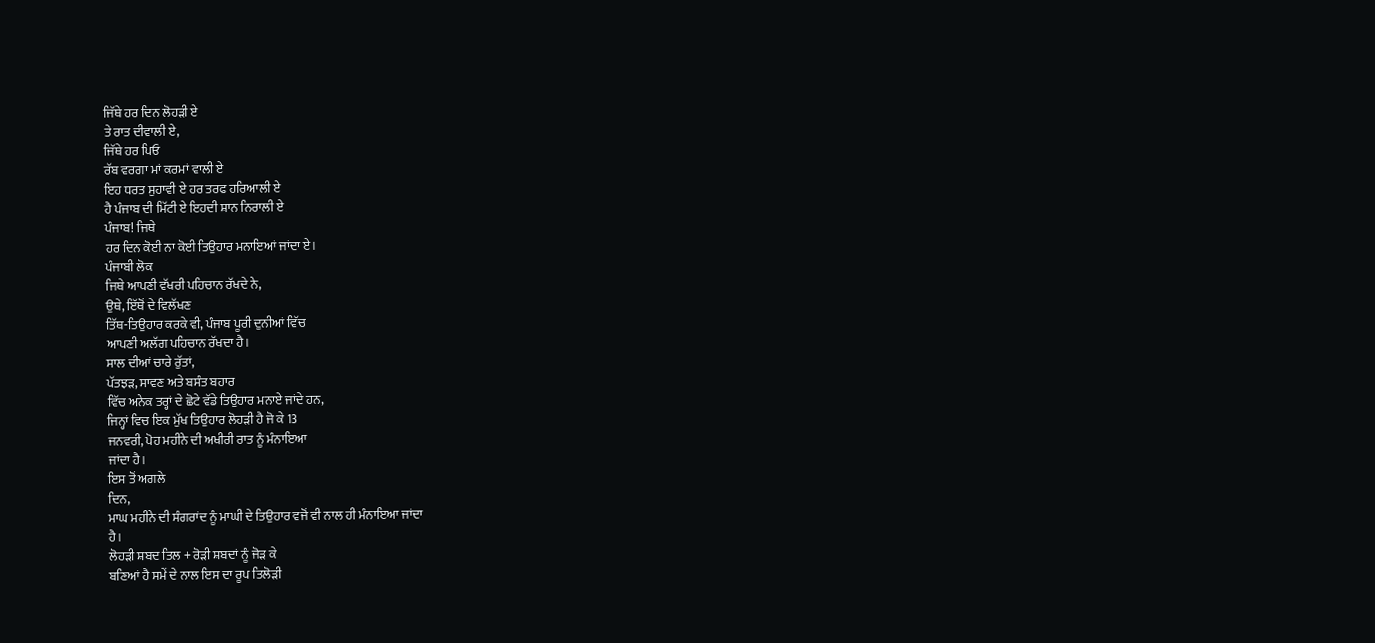ਜਿੱਥੇ ਹਰ ਦਿਨ ਲੋਹੜੀ ਏ
ਤੇ ਰਾਤ ਦੀਵਾਲੀ ਏ,
ਜਿੱਥੇ ਹਰ ਪਿਓ
ਰੱਬ ਵਰਗਾ ਮਾਂ ਕਰਮਾਂ ਵਾਲੀ ਏ
ਇਹ ਧਰਤ ਸੁਹਾਵੀ ਏ ਹਰ ਤਰਫ ਹਰਿਆਲੀ ਏ
ਹੈ ਪੰਜਾਬ ਦੀ ਮਿੱਟੀ ਏ ਇਹਦੀ ਸ਼ਾਨ ਨਿਰਾਲੀ ਏ
ਪੰਜਾਬ! ਜਿਥੇ
ਹਰ ਦਿਨ ਕੋਈ ਨਾ ਕੋਈ ਤਿਉਹਾਰ ਮਨਾਇਆਂ ਜਾਂਦਾ ਏ।
ਪੰਜਾਬੀ ਲੋਕ
ਜਿਥੇ ਆਪਣੀ ਵੱਖਰੀ ਪਹਿਚਾਨ ਰੱਖਦੇ ਨੇ,
ਉਥੇ, ਇੱਥੋਂ ਦੇ ਵਿਲੱਖਣ
ਤਿੱਥ-ਤਿਉਹਾਰ ਕਰਕੇ ਵੀ, ਪੰਜਾਬ ਪੂਰੀ ਦੁਨੀਆਂ ਵਿੱਚ
ਆਪਣੀ ਅਲੱਗ ਪਹਿਚਾਨ ਰੱਖਦਾ ਹੈ।
ਸਾਲ ਦੀਆਂ ਚਾਰੇ ਰੁੱਤਾਂ,
ਪੱਤਝੜ, ਸਾਵਣ ਅਤੇ ਬਸੰਤ ਬਹਾਰ
ਵਿੱਚ ਅਨੇਕ ਤਰ੍ਹਾਂ ਦੇ ਛੋਟੇ ਵੱਡੇ ਤਿਉਹਾਰ ਮਨਾਏ ਜਾਂਦੇ ਹਨ,
ਜਿਨ੍ਹਾਂ ਵਿਚ ਇਕ ਮੁੱਖ ਤਿਉਹਾਰ ਲੋਹੜੀ ਹੈ ਜੋ ਕੇ 13
ਜਨਵਰੀ, ਪੋਹ ਮਹੀਨੇ ਦੀ ਅਖੀਰੀ ਰਾਤ ਨੂੰ ਮੰਨਾਇਆ
ਜਾਂਦਾ ਹੈ।
ਇਸ ਤੋਂ ਅਗਲੇ
ਦਿਨ,
ਮਾਘ ਮਹੀਨੇ ਦੀ ਸੰਗਰਾਂਦ ਨੂੰ ਮਾਘੀ ਦੇ ਤਿਉਹਾਰ ਵਜੋਂ ਵੀ ਨਾਲ ਹੀ ਮੰਨਾਇਆ ਜਾਂਦਾ
ਹੈ।
ਲੋਹੜੀ ਸ਼ਬਦ ਤਿਲ + ਰੋੜੀ ਸ਼ਬਦਾਂ ਨੂੰ ਜੋੜ ਕੇ
ਬਣਿਆਂ ਹੈ ਸਮੇਂ ਦੇ ਨਾਲ ਇਸ ਦਾ ਰੂਪ ਤਿਲੋੜੀ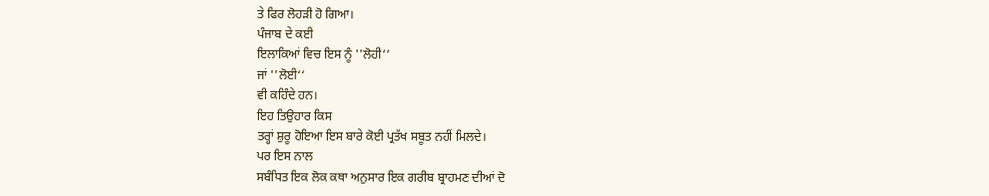ਤੇ ਫਿਰ ਲੋਹੜੀ ਹੋ ਗਿਆ।
ਪੰਜਾਬ ਦੇ ਕਈ
ਇਲਾਕਿਆਂ ਵਿਚ ਇਸ ਨੂੰ ''ਲੋਹੀ‘‘
ਜਾਂ ''ਲੋਈ‘‘
ਵੀ ਕਹਿੰਦੇ ਹਨ।
ਇਹ ਤਿਉਹਾਰ ਕਿਸ
ਤਰ੍ਹਾਂ ਸ਼ੁਰੂ ਹੋਇਆ ਇਸ ਬਾਰੇ ਕੋਈ ਪ੍ਰਤੱਖ ਸਬੂਤ ਨਹੀਂ ਮਿਲਦੇ।
ਪਰ ਇਸ ਨਾਲ
ਸਬੰਧਿਤ ਇਕ ਲੋਕ ਕਥਾ ਅਨੁਸਾਰ ਇਕ ਗਰੀਬ ਬ੍ਰਾਹਮਣ ਦੀਆਂ ਦੋ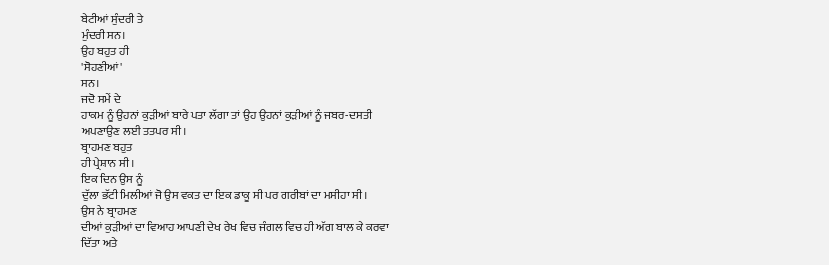ਬੇਟੀਆਂ ਸੁੰਦਰੀ ਤੇ
ਮੁੰਦਰੀ ਸਨ।
ਉਹ ਬਹੁਤ ਹੀ
'ਸੋਹਣੀਆਂ'
ਸਨ।
ਜਦੋ ਸਮੇਂ ਦੇ
ਹਾਕਮ ਨੂੰ ਉਹਨਾਂ ਕੁੜੀਆਂ ਬਾਰੇ ਪਤਾ ਲੱਗਾ ਤਾਂ ਉਹ ਉਹਨਾਂ ਕੁੜੀਆਂ ਨੂੰ ਜਬਰ-ਦਸਤੀ
ਅਪਣਾਉਣ ਲਈ ਤਤਪਰ ਸੀ।
ਬ੍ਰਾਹਮਣ ਬਹੁਤ
ਹੀ ਪ੍ਰੇਸ਼ਾਨ ਸੀ।
ਇਕ ਦਿਨ ਉਸ ਨੂੰ
ਦੁੱਲਾ ਭੱਟੀ ਮਿਲੀਆਂ ਜੋ ਉਸ ਵਕਤ ਦਾ ਇਕ ਡਾਕੂ ਸੀ ਪਰ ਗਰੀਬਾਂ ਦਾ ਮਸੀਹਾ ਸੀ।
ਉਸ ਨੇ ਬ੍ਰਾਹਮਣ
ਦੀਆਂ ਕੁੜੀਆਂ ਦਾ ਵਿਆਹ ਆਪਣੀ ਦੇਖ ਰੇਖ ਵਿਚ ਜੰਗਲ ਵਿਚ ਹੀ ਅੱਗ ਬਾਲ ਕੇ ਕਰਵਾ
ਦਿੱਤਾ ਅਤੇ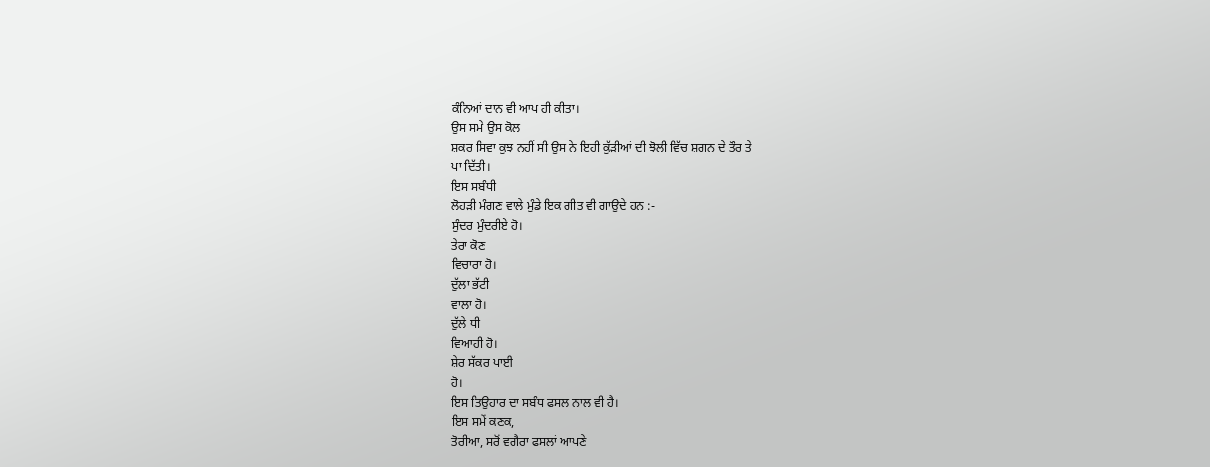ਕੰਨਿਆਂ ਦਾਨ ਵੀ ਆਪ ਹੀ ਕੀਤਾ।
ਉਸ ਸਮੇ ਉਸ ਕੋਲ
ਸ਼ਕਰ ਸਿਵਾ ਕੁਝ ਨਹੀਂ ਸੀ ਉਸ ਨੇ ਇਹੀ ਕੁੱੜੀਆਂ ਦੀ ਝੋਲੀ ਵਿੱਚ ਸ਼ਗਨ ਦੇ ਤੌਰ ਤੇ
ਪਾ ਦਿੱਤੀ।
ਇਸ ਸਬੰਧੀ
ਲੋਹੜੀ ਮੰਗਣ ਵਾਲੇ ਮੁੰਡੇ ਇਕ ਗੀਤ ਵੀ ਗਾਉਦੇ ਹਨ :-
ਸੁੰਦਰ ਮੁੰਦਰੀਏ ਹੋ।
ਤੇਰਾ ਕੋਣ
ਵਿਚਾਰਾ ਹੋ।
ਦੁੱਲਾ ਭੱਟੀ
ਵਾਲਾ ਹੋ।
ਦੁੱਲੇ ਧੀ
ਵਿਆਹੀ ਹੋ।
ਸ਼ੇਰ ਸੱਕਰ ਪਾਈ
ਹੋ।
ਇਸ ਤਿਉਹਾਰ ਦਾ ਸਬੰਧ ਫਸਲ ਨਾਲ ਵੀ ਹੈ।
ਇਸ ਸਮੇਂ ਕਣਕ,
ਤੋਰੀਆ, ਸਰੋਂ ਵਗੈਰਾ ਫਸਲਾਂ ਆਪਣੇ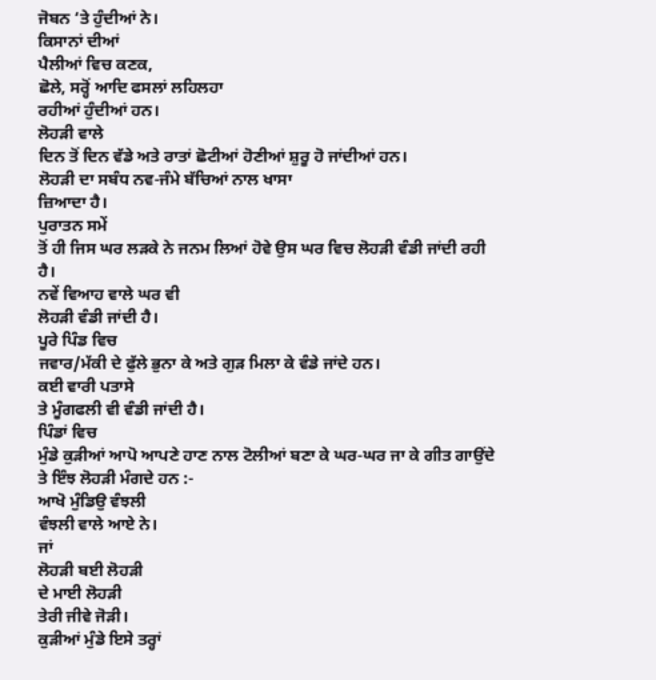ਜੋਬਨ ‘ਤੇ ਹੁੰਦੀਆਂ ਨੇ।
ਕਿਸਾਨਾਂ ਦੀਆਂ
ਪੈਲੀਆਂ ਵਿਚ ਕਣਕ,
ਛੋਲੇ, ਸਰ੍ਹੋਂ ਆਦਿ ਫਸਲਾਂ ਲਹਿਲਹਾ
ਰਹੀਆਂ ਹੁੰਦੀਆਂ ਹਨ।
ਲੋਹੜੀ ਵਾਲੇ
ਦਿਨ ਤੋਂ ਦਿਨ ਵੱਡੇ ਅਤੇ ਰਾਤਾਂ ਛੋਟੀਆਂ ਹੋਣੀਆਂ ਸ਼ੁਰੂ ਹੋ ਜਾਂਦੀਆਂ ਹਨ।
ਲੋਹੜੀ ਦਾ ਸਬੰਧ ਨਵ-ਜੰਮੇ ਬੱਚਿਆਂ ਨਾਲ ਖਾਸਾ
ਜ਼ਿਆਦਾ ਹੈ।
ਪੁਰਾਤਨ ਸਮੇਂ
ਤੋਂ ਹੀ ਜਿਸ ਘਰ ਲੜਕੇ ਨੇ ਜਨਮ ਲਿਆਂ ਹੋਵੇ ਉਸ ਘਰ ਵਿਚ ਲੋਹੜੀ ਵੰਡੀ ਜਾਂਦੀ ਰਹੀ
ਹੈ।
ਨਵੇਂ ਵਿਆਹ ਵਾਲੇ ਘਰ ਵੀ
ਲੋਹੜੀ ਵੰਡੀ ਜਾਂਦੀ ਹੈ।
ਪੂਰੇ ਪਿੰਡ ਵਿਚ
ਜਵਾਰ/ਮੱਕੀ ਦੇ ਫੁੱਲੇ ਭੁਨਾ ਕੇ ਅਤੇ ਗੁੜ ਮਿਲਾ ਕੇ ਵੰਡੇ ਜਾਂਦੇ ਹਨ।
ਕਈ ਵਾਰੀ ਪਤਾਸੇ
ਤੇ ਮੂੰਗਫਲੀ ਵੀ ਵੰਡੀ ਜਾਂਦੀ ਹੈ।
ਪਿੰਡਾਂ ਵਿਚ
ਮੁੰਡੇ ਕੁੜੀਆਂ ਆਪੋ ਆਪਣੇ ਹਾਣ ਨਾਲ ਟੋਲੀਆਂ ਬਣਾ ਕੇ ਘਰ-ਘਰ ਜਾ ਕੇ ਗੀਤ ਗਾਉਂਦੇ
ਤੇ ਇੰਝ ਲੋਹੜੀ ਮੰਗਦੇ ਹਨ :-
ਆਖੋ ਮੁੰਡਿਉ ਵੰਝਲੀ
ਵੰਝਲੀ ਵਾਲੇ ਆਏ ਨੇ।
ਜਾਂ
ਲੋਹੜੀ ਬਈ ਲੋਹੜੀ
ਦੇ ਮਾਈ ਲੋਹੜੀ
ਤੇਰੀ ਜੀਵੇ ਜੋੜੀ।
ਕੁੜੀਆਂ ਮੁੰਡੇ ਇਸੇ ਤਰ੍ਹਾਂ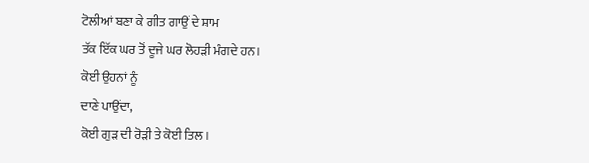ਟੋਲੀਆਂ ਬਣਾ ਕੇ ਗੀਤ ਗਾਉਂ ਦੇ ਸ਼ਾਮ
ਤੱਕ ਇੱਕ ਘਰ ਤੋਂ ਦੂਜੇ ਘਰ ਲੋਹੜੀ ਮੰਗਦੇ ਹਨ।
ਕੋਈ ਉਹਨਾਂ ਨੂੰ
ਦਾਣੇ ਪਾਉਂਦਾ,
ਕੋਈ ਗੁੜ ਦੀ ਰੋੜੀ ਤੇ ਕੋਈ ਤਿਲ।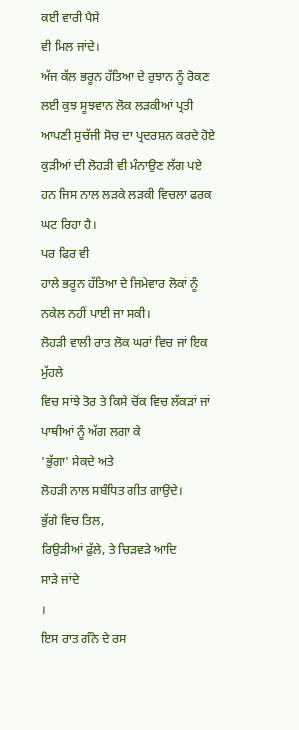ਕਈ ਵਾਰੀ ਪੈਸੇ
ਵੀ ਮਿਲ ਜਾਂਦੇ।
ਅੱਜ ਕੱਲ ਭਰੂਨ ਹੱਤਿਆ ਦੇ ਰੁਝਾਨ ਨੂੰ ਰੋਕਣ ਲਈ ਕੁਝ ਸੂਝਵਾਨ ਲੋਕ ਲੜਕੀਆਂ ਪ੍ਰਤੀ
ਆਪਣੀ ਸੁਚੱਜੀ ਸੋਚ ਦਾ ਪ੍ਰਦਰਸ਼ਨ ਕਰਦੇ ਹੋਏ ਕੁੜੀਆਂ ਦੀ ਲੋਹੜੀ ਵੀ ਮੰਨਾਉਣ ਲੱਗ ਪਏ
ਹਨ ਜਿਸ ਨਾਲ ਲੜਕੇ ਲੜਕੀ ਵਿਚਲਾ ਫਰਕ ਘਟ ਰਿਹਾ ਹੈ।
ਪਰ ਫਿਰ ਵੀ
ਹਾਲੇ ਭਰੂਨ ਹੱਤਿਆ ਦੇ ਜਿਮੇਵਾਰ ਲੋਕਾਂ ਨੂੰ ਨਕੇਲ ਨਹੀਂ ਪਾਈ ਜਾ ਸਕੀ।
ਲੋਹੜੀ ਵਾਲੀ ਰਾਤ ਲੋਕ ਘਰਾਂ ਵਿਚ ਜਾਂ ਇਕ ਮੁੱਹਲੇ
ਵਿਚ ਸਾਂਝੇ ਤੋਰ ਤੇ ਕਿਸੇ ਚੋਂਕ ਵਿਚ ਲੱਕੜਾਂ ਜਾਂ ਪਾਥੀਆਂ ਨੂੰ ਅੱਗ ਲਗਾ ਕੇ
'ਭੁੱਗਾ' ਸੇਕਦੇ ਅਤੇ
ਲੋਹੜੀ ਨਾਲ ਸਬੰਧਿਤ ਗੀਤ ਗਾਉਦੇ।
ਭੁੱਗੇ ਵਿਚ ਤਿਲ,
ਰਿਉੜੀਆਂ ਫੁੱਲੇ, ਤੇ ਚਿੜਵੜੇ ਆਦਿ
ਸਾੜੇ ਜਾਂਦੇ
।
ਇਸ ਰਾਤ ਗੰਨੇ ਦੇ ਰਸ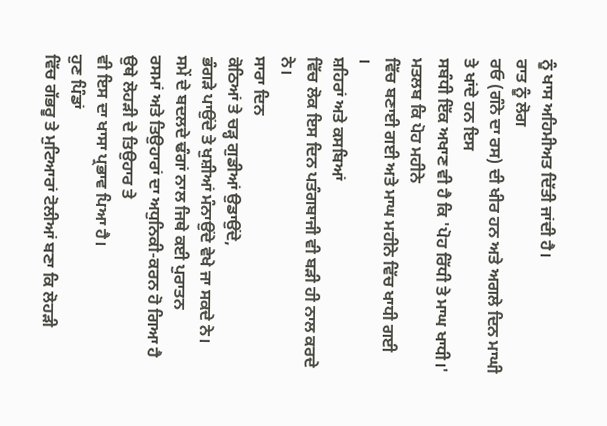ਨੂੰ ਖਾਸ ਅਹਿਮੀਅਤ ਦਿੱਤੀ ਜਾਂਦੀ ਹੈ।
ਰਾਤ ਨੂੰ ਲੋਗ
ਰਓ (ਗੰਨੇ ਦਾ ਰਸ) ਦੀ ਖੀਰ ਹਨ ਅਤੇ ਅਗਲੇ ਦਿਨ ਮਾਘੀ ਤੇ ਖਾਂਦੇ ਹਨ ਇਸ
ਸਬੰਧੀ ਇੱਕ ਅਖਾਣ ਵੀ ਹੈ ਕਿ 'ਪੋਹ ਰਿੱਧੀ ਤੇ ਮਾਘ ਖਾਧੀ।' ਮਤਲਬ ਕਿ ਪੋਹ ਮਹੀਨੇ
ਵਿੱਚ ਬਣਾਈ ਗਈ ਅਤੇ ਮਾਘ ਮਹੀਨੇ ਵਿੱਚ ਖਾਧੀ ਗਈ
।
ਸ਼ਹਿਰਾਂ ਅਤੇ ਕਸਬਿਆਂ
ਵਿੱਚ ਲੋਕ ਇਸ ਦਿਨ ਪਤੰਗਬਾਜੀ ਵੀ ਬੜੀ ਹੀ ਨਾਲ ਕਰਦੇ ਨੇ।
ਸਾਰਾ ਦਿਨ
ਕੋਠਿਆਂ ਤੇ ਚੜ੍ਹ ਗੁਡੀਆਂ ਉਡਾਉਂਦੇ,
ਭੰਗੜੇ ਪਾਉਂਦੇ ਤੇ ਖੁਸ਼ੀਆਂ ਮੰਨਾਉਂਦੇ ਵੇਖੇ ਜਾ ਸਕਦੇ ਨੇ।
ਸਮੇਂ ਦੇ ਬਦਲਦੇ ਢੰਗਾਂ ਨਾਲ ਜਿਥੇ ਕਈ ਪੁਰਾਤਨ
ਰਸਮਾਂ ਅਤੇ ਤਿਉਹਾਰਾਂ ਦਾ ਅਧੁਨਿਕੀ-ਕਰਨ ਹੋ ਗਿਆ ਹੈ ਉਥੇ ਲੋਹੜੀ ਦੇ ਤਿਉਹਾਰ ਤੇ
ਵੀ ਇਸ ਦਾ ਖਾਸਾ ਪ੍ਰਭਾਵ ਪਿਆ ਹੈ।
ਹੁਣ ਪਿੰਡਾਂ
ਵਿੱਚ ਗੱਭਰੂ ਤੇ ਮੁਟਿਆਰਾਂ ਟੋਲੀਆਂ ਬਣਾ ਕਿ ਲੋਹੜੀ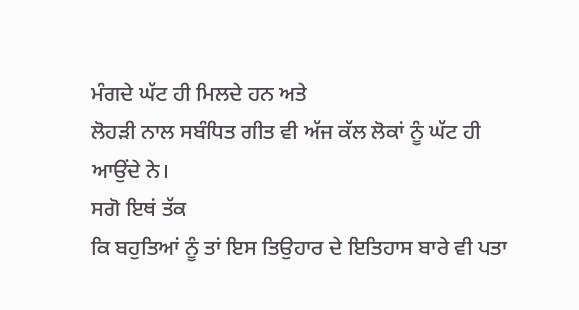ਮੰਗਦੇ ਘੱਟ ਹੀ ਮਿਲਦੇ ਹਨ ਅਤੇ
ਲੋਹੜੀ ਨਾਲ ਸਬੰਧਿਤ ਗੀਤ ਵੀ ਅੱਜ ਕੱਲ ਲੋਕਾਂ ਨੂੰ ਘੱਟ ਹੀ ਆਉਂਦੇ ਨੇ।
ਸਗੋ ਇਥਂ ਤੱਕ
ਕਿ ਬਹੁਤਿਆਂ ਨੂੰ ਤਾਂ ਇਸ ਤਿਉਹਾਰ ਦੇ ਇਤਿਹਾਸ ਬਾਰੇ ਵੀ ਪਤਾ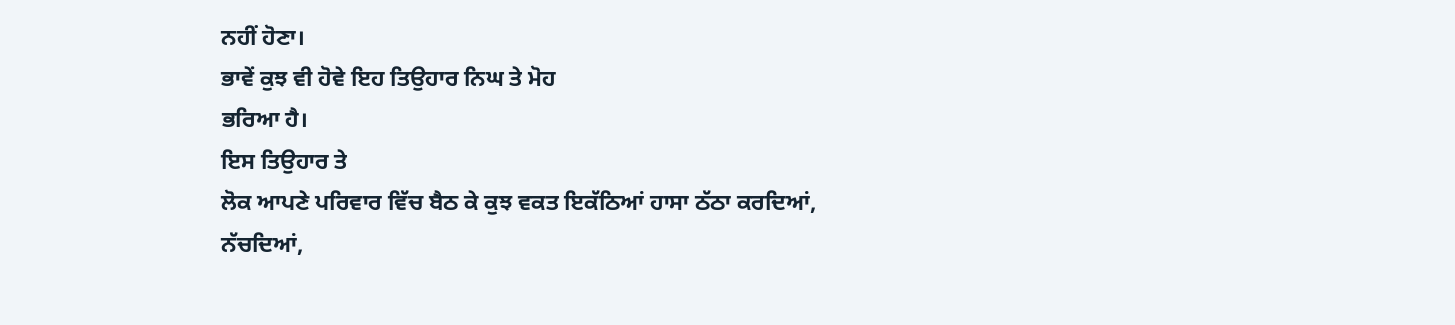ਨਹੀਂ ਹੋਣਾ।
ਭਾਵੇਂ ਕੁਝ ਵੀ ਹੋਵੇ ਇਹ ਤਿਉਹਾਰ ਨਿਘ ਤੇ ਮੋਹ
ਭਰਿਆ ਹੈ।
ਇਸ ਤਿਉਹਾਰ ਤੇ
ਲੋਕ ਆਪਣੇ ਪਰਿਵਾਰ ਵਿੱਚ ਬੈਠ ਕੇ ਕੁਝ ਵਕਤ ਇਕੱਠਿਆਂ ਹਾਸਾ ਠੱਠਾ ਕਰਦਿਆਂ,
ਨੱਚਦਿਆਂ,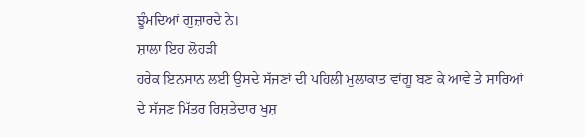ਝੂੰਮਦਿਆਂ ਗੁਜ਼ਾਰਦੇ ਨੇ।
ਸ਼ਾਲਾ ਇਹ ਲੋਹੜੀ
ਹਰੇਕ ਇਨਸਾਨ ਲਈ ਉਸਦੇ ਸੱਜਣਾਂ ਦੀ ਪਹਿਲੀ ਮੁਲਾਕਾਤ ਵਾਂਗੂ ਬਣ ਕੇ ਆਵੇ ਤੇ ਸਾਰਿਆਂ
ਦੇ ਸੱਜਣ ਮਿੱਤਰ ਰਿਸ਼ਤੇਦਾਰ ਖੁਸ਼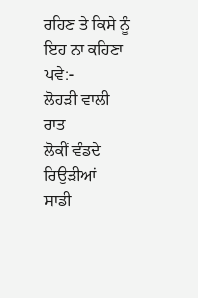ਰਹਿਣ ਤੇ ਕਿਸੇ ਨੂੰ ਇਹ ਨਾ ਕਹਿਣਾ ਪਵੇ:-
ਲੋਹੜੀ ਵਾਲੀ ਰਾਤ
ਲੋਕੀਂ ਵੰਡਦੇ ਰਿਉੜੀਆਂ
ਸਾਡੀ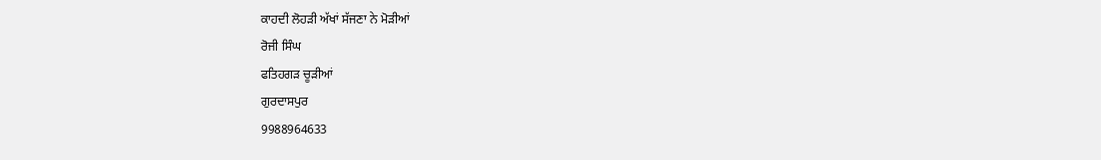ਕਾਹਦੀ ਲੋਹੜੀ ਅੱਖਾਂ ਸੱਜਣਾ ਨੇ ਮੋੜੀਆਂ
ਰੋਜੀ ਸਿੰਘ
ਫਤਿਹਗੜ ਚੂੜੀਆਂ
ਗੁਰਦਾਸਪੁਰ
9988964633